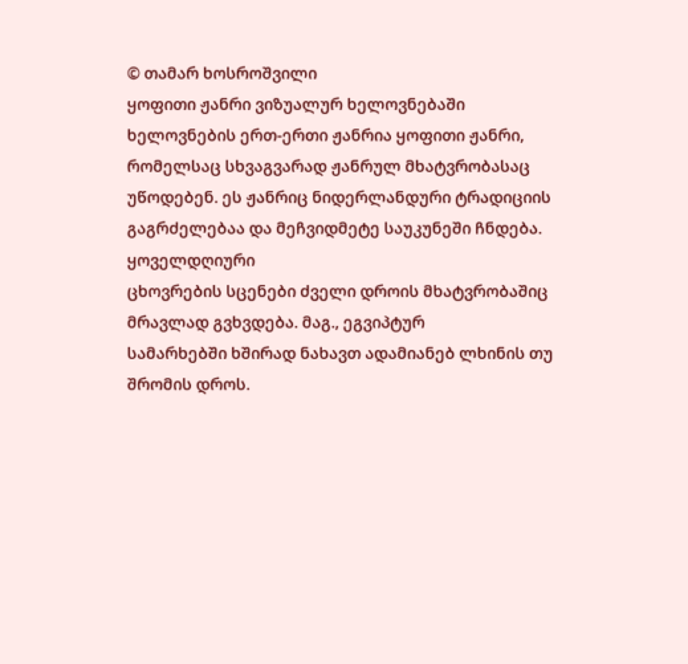© თამარ ხოსროშვილი
ყოფითი ჟანრი ვიზუალურ ხელოვნებაში
ხელოვნების ერთ-ერთი ჟანრია ყოფითი ჟანრი, რომელსაც სხვაგვარად ჟანრულ მხატვრობასაც უწოდებენ. ეს ჟანრიც ნიდერლანდური ტრადიციის გაგრძელებაა და მეჩვიდმეტე საუკუნეში ჩნდება.
ყოველდღიური
ცხოვრების სცენები ძველი დროის მხატვრობაშიც მრავლად გვხვდება. მაგ., ეგვიპტურ
სამარხებში ხშირად ნახავთ ადამიანებ ლხინის თუ შრომის დროს.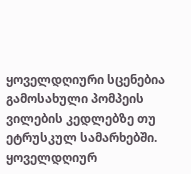ყოველდღიური სცენებია
გამოსახული პომპეის ვილების კედლებზე თუ ეტრუსკულ სამარხებში. ყოველდღიურ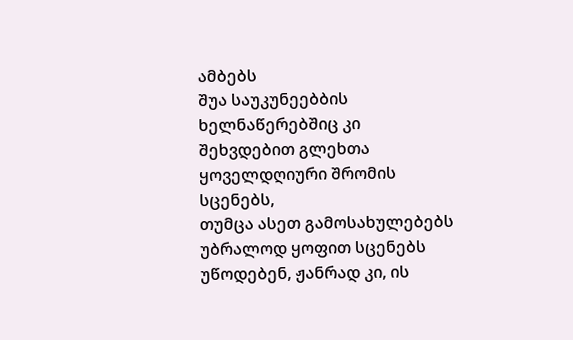ამბებს
შუა საუკუნეებბის ხელნაწერებშიც კი შეხვდებით გლეხთა ყოველდღიური შრომის სცენებს,
თუმცა ასეთ გამოსახულებებს უბრალოდ ყოფით სცენებს უწოდებენ, ჟანრად კი, ის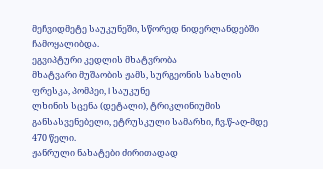მეჩვიდმეტე საუკუნეში, სწორედ ნიდერლანდებში ჩამოყალიბდა.
ეგვიპტური კედლის მხატვრობა
მხატვარი მუშაობის ჟამს, სურგეონის სახლის ფრესკა, პომპეი, I საუკუნე
ლხინის სცენა (დეტალი), ტრიკლინიუმის განსასვენებელი, ეტრუსკული სამარხი, ჩვ.წ-აღ-მდე 470 წელი.
ჟანრული ნახატები ძირითადად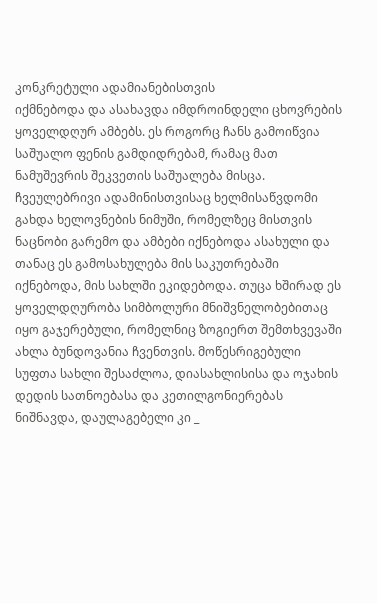კონკრეტული ადამიანებისთვის
იქმნებოდა და ასახავდა იმდროინდელი ცხოვრების ყოველდღურ ამბებს. ეს როგორც ჩანს გამოიწვია
საშუალო ფენის გამდიდრებამ, რამაც მათ ნამუშევრის შეკვეთის საშუალება მისცა. ჩვეულებრივი ადამინისთვისაც ხელმისაწვდომი
გახდა ხელოვნების ნიმუში, რომელზეც მისთვის
ნაცნობი გარემო და ამბები იქნებოდა ასახული და თანაც ეს გამოსახულება მის საკუთრებაში
იქნებოდა, მის სახლში ეკიდებოდა. თუცა ხშირად ეს ყოველდღურობა სიმბოლური მნიშვნელობებითაც
იყო გაჯერებული, რომელნიც ზოგიერთ შემთხვევაში ახლა ბუნდოვანია ჩვენთვის. მოწესრიგებული
სუფთა სახლი შესაძლოა, დიასახლისისა და ოჯახის დედის სათნოებასა და კეთილგონიერებას
ნიშნავდა, დაულაგებელი კი _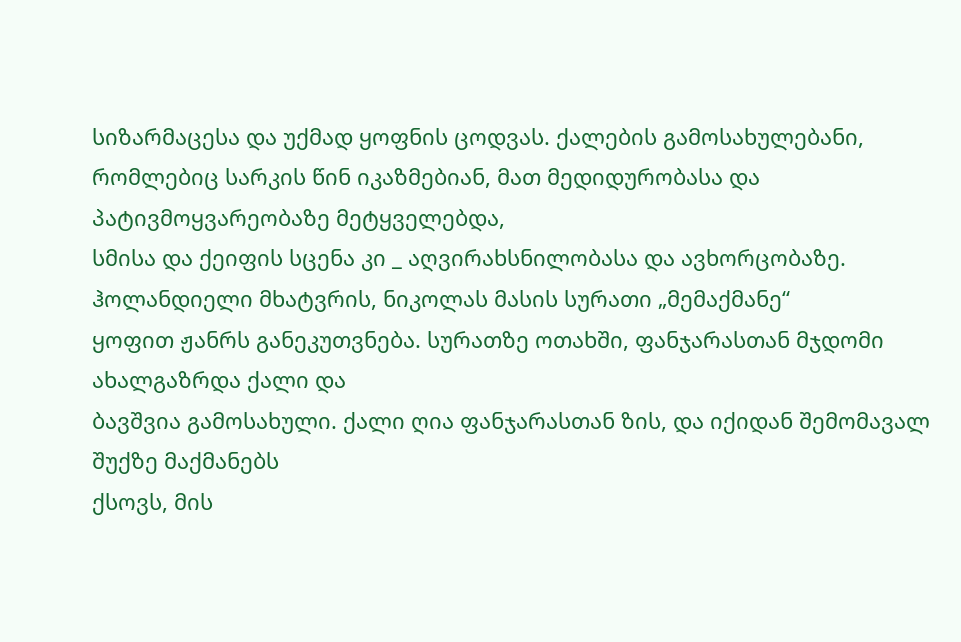სიზარმაცესა და უქმად ყოფნის ცოდვას. ქალების გამოსახულებანი,
რომლებიც სარკის წინ იკაზმებიან, მათ მედიდურობასა და პატივმოყვარეობაზე მეტყველებდა,
სმისა და ქეიფის სცენა კი _ აღვირახსნილობასა და ავხორცობაზე.
ჰოლანდიელი მხატვრის, ნიკოლას მასის სურათი „მემაქმანე“
ყოფით ჟანრს განეკუთვნება. სურათზე ოთახში, ფანჯარასთან მჯდომი ახალგაზრდა ქალი და
ბავშვია გამოსახული. ქალი ღია ფანჯარასთან ზის, და იქიდან შემომავალ შუქზე მაქმანებს
ქსოვს, მის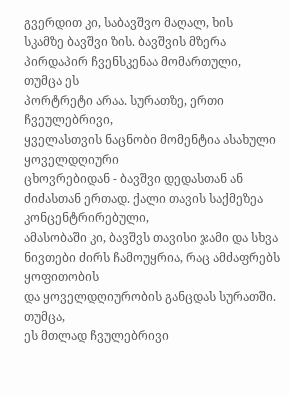გვერდით კი, საბავშვო მაღალ, ხის
სკამზე ბავშვი ზის. ბავშვის მზერა პირდაპირ ჩვენსკენაა მომართული, თუმცა ეს
პორტრეტი არაა. სურათზე, ერთი ჩვეულებრივი,
ყველასთვის ნაცნობი მომენტია ასახული ყოველდღიური
ცხოვრებიდან - ბავშვი დედასთან ან ძიძასთან ერთად. ქალი თავის საქმეზეა კონცენტრირებული,
ამასობაში კი, ბავშვს თავისი ჯამი და სხვა ნივთები ძირს ჩამოუყრია, რაც ამძაფრებს ყოფითობის
და ყოველდღიურობის განცდას სურათში. თუმცა,
ეს მთლად ჩვულებრივი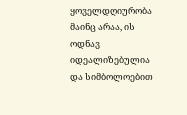ყოველდღიურობა მაინც არაა, ის ოდნავ იდეალიზებულია და სიმბოლოებით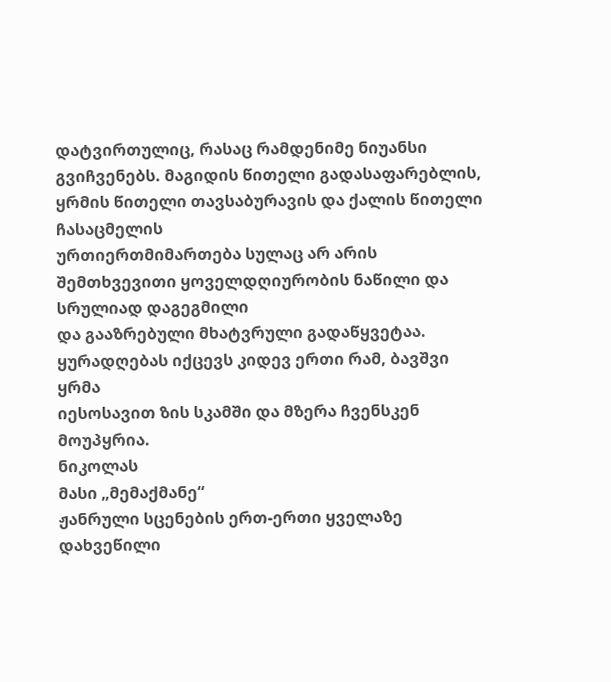დატვირთულიც, რასაც რამდენიმე ნიუანსი გვიჩვენებს. მაგიდის წითელი გადასაფარებლის, ყრმის წითელი თავსაბურავის და ქალის წითელი ჩასაცმელის
ურთიერთმიმართება სულაც არ არის შემთხვევითი ყოველდღიურობის ნაწილი და სრულიად დაგეგმილი
და გააზრებული მხატვრული გადაწყვეტაა. ყურადღებას იქცევს კიდევ ერთი რამ, ბავშვი ყრმა
იესოსავით ზის სკამში და მზერა ჩვენსკენ მოუპყრია.
ნიკოლას
მასი „მემაქმანე“
ჟანრული სცენების ერთ-ერთი ყველაზე დახვეწილი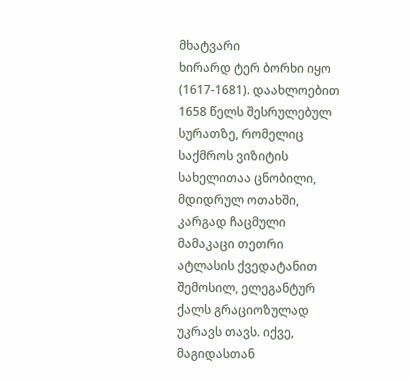მხატვარი
ხირარდ ტერ ბორხი იყო (1617-1681). დაახლოებით 1658 წელს შესრულებულ სურათზე, რომელიც
საქმროს ვიზიტის სახელითაა ცნობილი, მდიდრულ ოთახში, კარგად ჩაცმული მამაკაცი თეთრი
ატლასის ქვედატანით შემოსილ, ელეგანტურ ქალს გრაციოზულად უკრავს თავს. იქვე, მაგიდასთან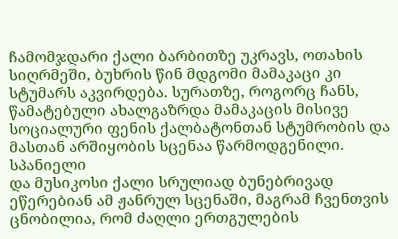ჩამომჯდარი ქალი ბარბითზე უკრავს, ოთახის სიღრმეში, ბუხრის წინ მდგომი მამაკაცი კი
სტუმარს აკვირდება. სურათზე, როგორც ჩანს, წამატებული ახალგაზრდა მამაკაცის მისივე
სოციალური ფენის ქალბატონთან სტუმრობის და მასთან არშიყობის სცენაა წარმოდგენილი. სპანიელი
და მუსიკოსი ქალი სრულიად ბუნებრივად ეწერებიან ამ ჟანრულ სცენაში, მაგრამ ჩვენთვის
ცნობილია, რომ ძაღლი ერთგულების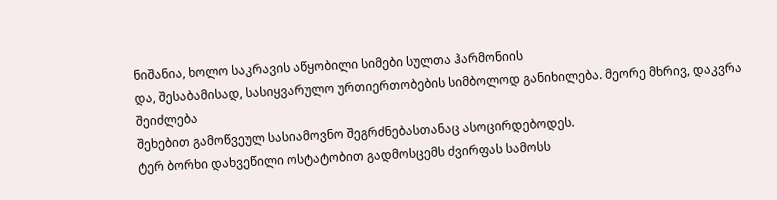ნიშანია, ხოლო საკრავის აწყობილი სიმები სულთა ჰარმონიის
და, შესაბამისად, სასიყვარულო ურთიერთობების სიმბოლოდ განიხილება. მეორე მხრივ, დაკვრა
შეიძლება
შეხებით გამოწვეულ სასიამოვნო შეგრძნებასთანაც ასოცირდებოდეს.
ტერ ბორხი დახვეწილი ოსტატობით გადმოსცემს ძვირფას სამოსს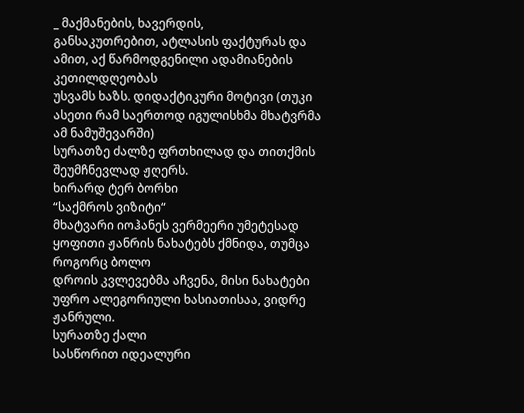_ მაქმანების, ხავერდის,
განსაკუთრებით, ატლასის ფაქტურას და ამით, აქ წარმოდგენილი ადამიანების კეთილდღეობას
უსვამს ხაზს. დიდაქტიკური მოტივი (თუკი ასეთი რამ საერთოდ იგულისხმა მხატვრმა ამ ნამუშევარში)
სურათზე ძალზე ფრთხილად და თითქმის შეუმჩნევლად ჟღერს.
ხირარდ ტერ ბორხი
“საქმროს ვიზიტი“
მხატვარი იოჰანეს ვერმეერი უმეტესად ყოფითი ჟანრის ნახატებს ქმნიდა, თუმცა როგორც ბოლო
დროის კვლევებმა აჩვენა, მისი ნახატები უფრო ალეგორიული ხასიათისაა, ვიდრე ჟანრული.
სურათზე ქალი
სასწორით იდეალური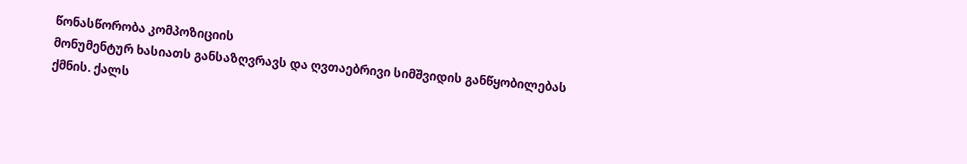წონასწორობა კომპოზიციის
მონუმენტურ ხასიათს განსაზღვრავს და ღვთაებრივი სიმშვიდის განწყობილებას ქმნის. ქალს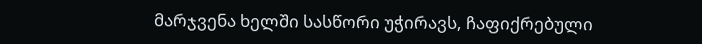მარჯვენა ხელში სასწორი უჭირავს, ჩაფიქრებული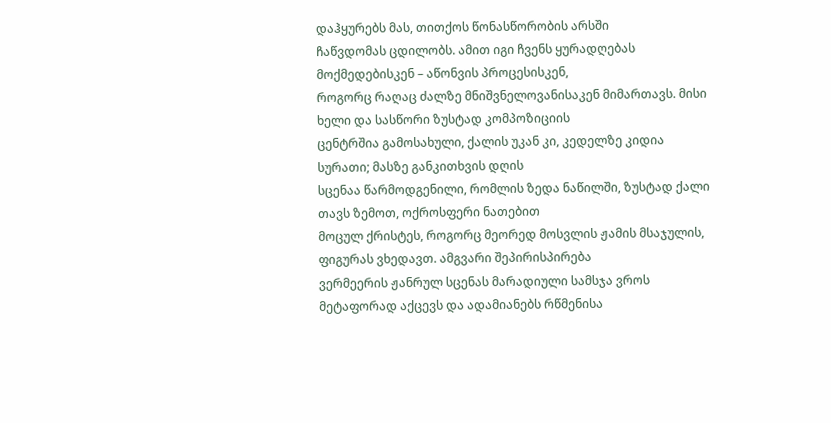დაჰყურებს მას, თითქოს წონასწორობის არსში
ჩაწვდომას ცდილობს. ამით იგი ჩვენს ყურადღებას მოქმედებისკენ – აწონვის პროცესისკენ,
როგორც რაღაც ძალზე მნიშვნელოვანისაკენ მიმართავს. მისი ხელი და სასწორი ზუსტად კომპოზიციის
ცენტრშია გამოსახული, ქალის უკან კი, კედელზე კიდია სურათი; მასზე განკითხვის დღის
სცენაა წარმოდგენილი, რომლის ზედა ნაწილში, ზუსტად ქალი თავს ზემოთ, ოქროსფერი ნათებით
მოცულ ქრისტეს, როგორც მეორედ მოსვლის ჟამის მსაჯულის, ფიგურას ვხედავთ. ამგვარი შეპირისპირება
ვერმეერის ჟანრულ სცენას მარადიული სამსჯა ვროს მეტაფორად აქცევს და ადამიანებს რწმენისა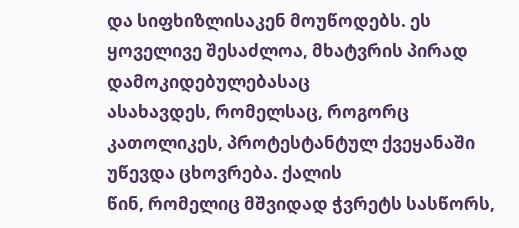და სიფხიზლისაკენ მოუწოდებს. ეს ყოველივე შესაძლოა, მხატვრის პირად დამოკიდებულებასაც
ასახავდეს, რომელსაც, როგორც კათოლიკეს, პროტესტანტულ ქვეყანაში უწევდა ცხოვრება. ქალის
წინ, რომელიც მშვიდად ჭვრეტს სასწორს,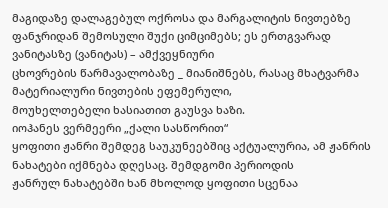მაგიდაზე დალაგებულ ოქროსა და მარგალიტის ნივთებზე
ფანჯრიდან შემოსული შუქი ციმციმებს; ეს ერთგვარად ვანიტასზე (ვანიტას) – ამქვეყნიური
ცხოვრების წარმავალობაზე _ მიანიშნებს, რასაც მხატვარმა მატერიალური ნივთების ეფემერული,
მოუხელთებელი ხასიათით გაუსვა ხაზი.
იოჰანეს ვერმეერი „ქალი სასწორით“
ყოფითი ჟანრი შემდეგ საუკუნეებშიც აქტუალურია, ამ ჟანრის
ნახატები იქმნება დღესაც. შემდგომი პერიოდის
ჟანრულ ნახატებში ხან მხოლოდ ყოფითი სცენაა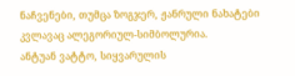ნაჩვენები, თუმცა ზოგჯერ, ჟანრული ნახატები
კვლავაც ალეგორიულ-სიმბოლურია.
ანტუან ვატტო, სიყვარულის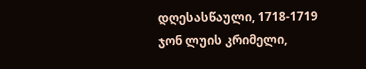დღესასწაული, 1718-1719
ჯონ ლუის კრიმელი,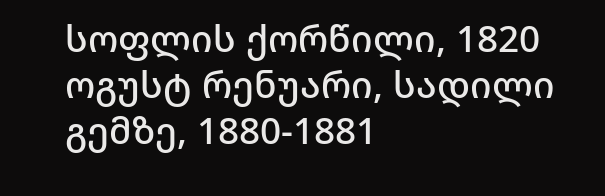სოფლის ქორწილი, 1820
ოგუსტ რენუარი, სადილი
გემზე, 1880-1881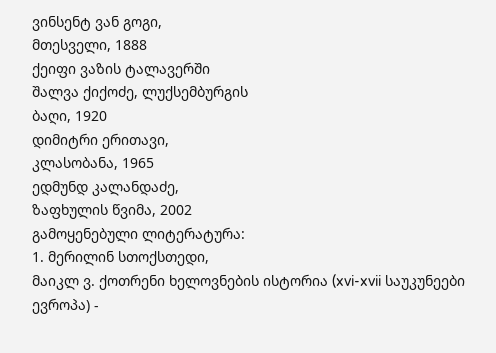ვინსენტ ვან გოგი,
მთესველი, 1888
ქეიფი ვაზის ტალავერში
შალვა ქიქოძე, ლუქსემბურგის
ბაღი, 1920
დიმიტრი ერითავი,
კლასობანა, 1965
ედმუნდ კალანდაძე,
ზაფხულის წვიმა, 2002
გამოყენებული ლიტერატურა:
1. მერილინ სთოქსთედი,
მაიკლ ვ. ქოთრენი ხელოვნების ისტორია (xvi-xvii საუკუნეები ევროპა) -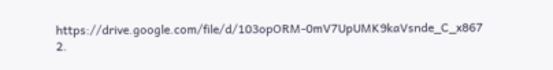https://drive.google.com/file/d/103opORM-0mV7UpUMK9kaVsnde_C_x867
2.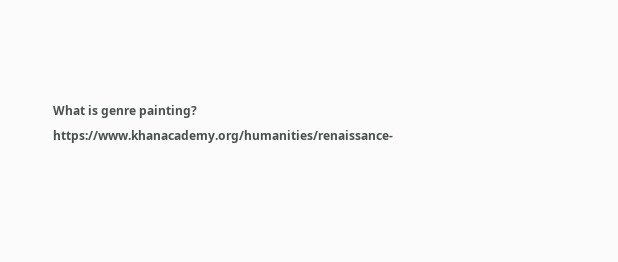What is genre painting? https://www.khanacademy.org/humanities/renaissance-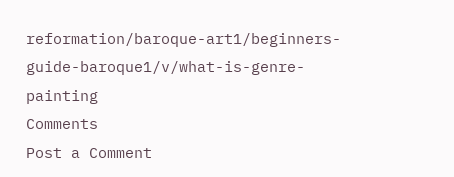reformation/baroque-art1/beginners-guide-baroque1/v/what-is-genre-painting
Comments
Post a Comment